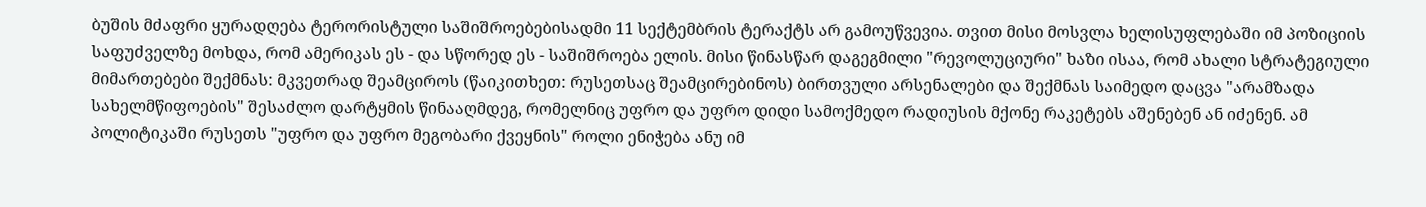ბუშის მძაფრი ყურადღება ტერორისტული საშიშროებებისადმი 11 სექტემბრის ტერაქტს არ გამოუწვევია. თვით მისი მოსვლა ხელისუფლებაში იმ პოზიციის საფუძველზე მოხდა, რომ ამერიკას ეს - და სწორედ ეს - საშიშროება ელის. მისი წინასწარ დაგეგმილი "რევოლუციური" ხაზი ისაა, რომ ახალი სტრატეგიული მიმართებები შექმნას: მკვეთრად შეამციროს (წაიკითხეთ: რუსეთსაც შეამცირებინოს) ბირთვული არსენალები და შექმნას საიმედო დაცვა "არამზადა სახელმწიფოების" შესაძლო დარტყმის წინააღმდეგ, რომელნიც უფრო და უფრო დიდი სამოქმედო რადიუსის მქონე რაკეტებს აშენებენ ან იძენენ. ამ პოლიტიკაში რუსეთს "უფრო და უფრო მეგობარი ქვეყნის" როლი ენიჭება ანუ იმ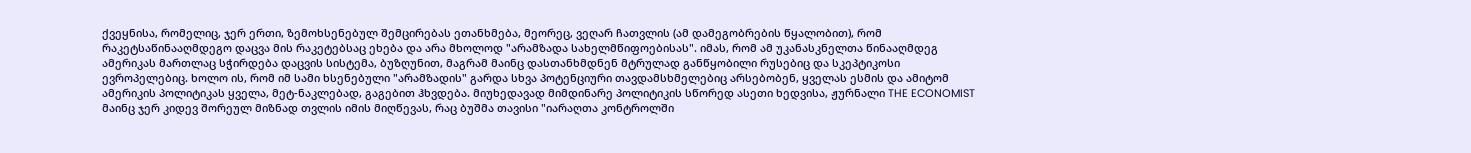ქვეყნისა, რომელიც, ჯერ ერთი, ზემოხსენებულ შემცირებას ეთანხმება, მეორეც, ვეღარ ჩათვლის (ამ დამეგობრების წყალობით), რომ რაკეტსაწინააღმდეგო დაცვა მის რაკეტებსაც ეხება და არა მხოლოდ "არამზადა სახელმწიფოებისას". იმას, რომ ამ უკანასკნელთა წინააღმდეგ ამერიკას მართლაც სჭირდება დაცვის სისტემა, ბუზღუნით, მაგრამ მაინც დასთანხმდნენ მტრულად განწყობილი რუსებიც და სკეპტიკოსი ევროპელებიც. ხოლო ის, რომ იმ სამი ხსენებული "არამზადის" გარდა სხვა პოტენციური თავდამსხმელებიც არსებობენ, ყველას ესმის და ამიტომ ამერიკის პოლიტიკას ყველა, მეტ-ნაკლებად, გაგებით ჰხვდება. მიუხედავად მიმდინარე პოლიტიკის სწორედ ასეთი ხედვისა, ჟურნალი THE ECONOMIST მაინც ჯერ კიდევ შორეულ მიზნად თვლის იმის მიღწევას, რაც ბუშმა თავისი "იარაღთა კონტროლში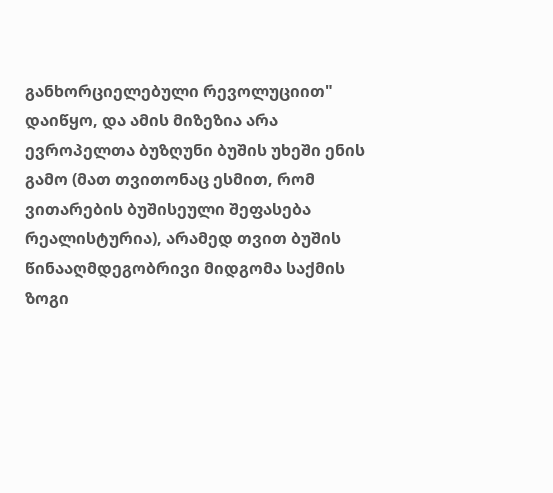განხორციელებული რევოლუციით" დაიწყო, და ამის მიზეზია არა ევროპელთა ბუზღუნი ბუშის უხეში ენის გამო (მათ თვითონაც ესმით, რომ ვითარების ბუშისეული შეფასება რეალისტურია), არამედ თვით ბუშის წინააღმდეგობრივი მიდგომა საქმის ზოგი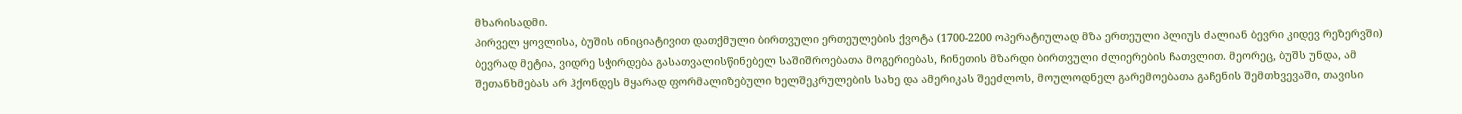მხარისადმი.
პირველ ყოვლისა, ბუშის ინიციატივით დათქმული ბირთვული ერთეულების ქვოტა (1700-2200 ოპერატიულად მზა ერთეული პლიუს ძალიან ბევრი კიდევ რეზერვში) ბევრად მეტია, ვიდრე სჭირდება გასათვალისწინებელ საშიშროებათა მოგერიებას, ჩინეთის მზარდი ბირთვული ძლიერების ჩათვლით. მეორეც, ბუშს უნდა, ამ შეთანხმებას არ ჰქონდეს მყარად ფორმალიზებული ხელშეკრულების სახე და ამერიკას შეეძლოს, მოულოდნელ გარემოებათა გაჩენის შემთხვევაში, თავისი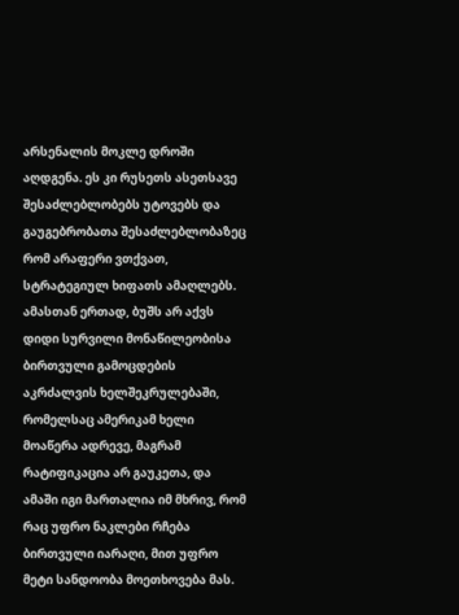არსენალის მოკლე დროში აღდგენა. ეს კი რუსეთს ასეთსავე შესაძლებლობებს უტოვებს და გაუგებრობათა შესაძლებლობაზეც რომ არაფერი ვთქვათ, სტრატეგიულ ხიფათს ამაღლებს. ამასთან ერთად, ბუშს არ აქვს დიდი სურვილი მონაწილეობისა ბირთვული გამოცდების აკრძალვის ხელშეკრულებაში, რომელსაც ამერიკამ ხელი მოაწერა ადრევე, მაგრამ რატიფიკაცია არ გაუკეთა, და ამაში იგი მართალია იმ მხრივ, რომ რაც უფრო ნაკლები რჩება ბირთვული იარაღი, მით უფრო მეტი სანდოობა მოეთხოვება მას.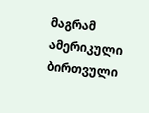მაგრამ ამერიკული ბირთვული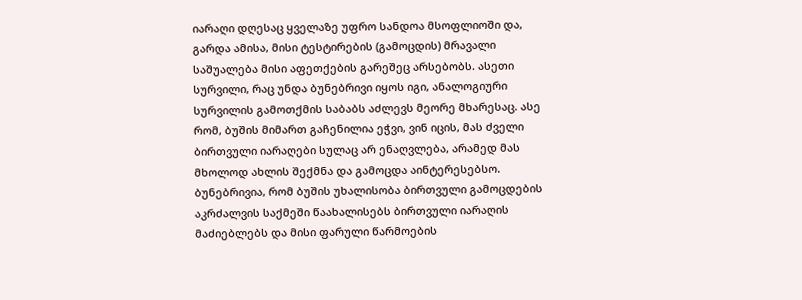იარაღი დღესაც ყველაზე უფრო სანდოა მსოფლიოში და, გარდა ამისა, მისი ტესტირების (გამოცდის) მრავალი საშუალება მისი აფეთქების გარეშეც არსებობს. ასეთი სურვილი, რაც უნდა ბუნებრივი იყოს იგი, ანალოგიური სურვილის გამოთქმის საბაბს აძლევს მეორე მხარესაც. ასე რომ, ბუშის მიმართ გაჩენილია ეჭვი, ვინ იცის, მას ძველი ბირთვული იარაღები სულაც არ ენაღვლება, არამედ მას მხოლოდ ახლის შექმნა და გამოცდა აინტერესებსო. ბუნებრივია, რომ ბუშის უხალისობა ბირთვული გამოცდების აკრძალვის საქმეში წაახალისებს ბირთვული იარაღის მაძიებლებს და მისი ფარული წარმოების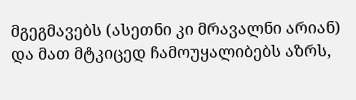მგეგმავებს (ასეთნი კი მრავალნი არიან) და მათ მტკიცედ ჩამოუყალიბებს აზრს,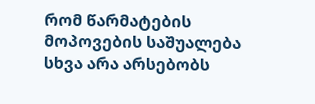რომ წარმატების მოპოვების საშუალება სხვა არა არსებობს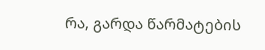რა, გარდა წარმატების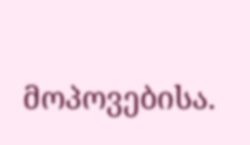მოპოვებისა.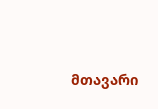მთავარი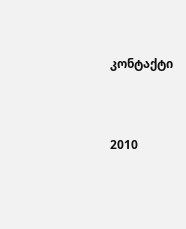კონტაქტი




2010